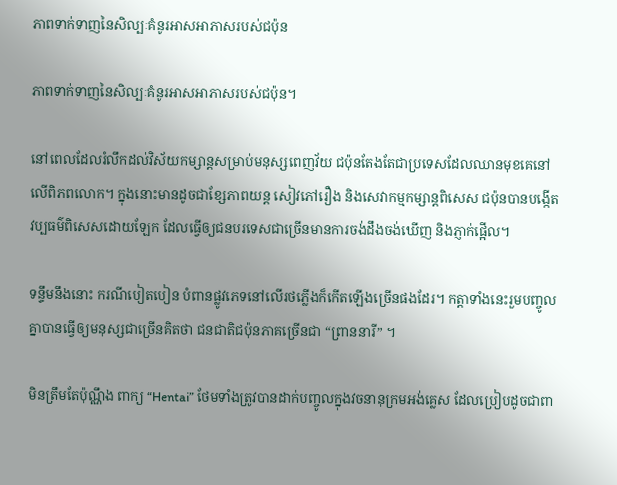ភាពទាក់ទាញនៃសិល្បៈគំនូរអាសអាភាសរបស់ជប៉ុន

ភាពទាក់ទាញនៃសិល្បៈគំនូរអាសអាភាសរបស់ជប៉ុន។

នៅពេលដែលរំលឹកដល់វិស័យកម្សាន្តសម្រាប់មនុស្សពេញវ័យ ជប៉ុនតែងតែជាប្រទេសដែលឈានមុខគេនៅលើពិភពលោក។ ក្នុងនោះមានដូចជាខ្សែភាពយន្ត សៀវភៅរឿង និងសេវាកម្មកម្សាន្តពិសេស ជប៉ុនបានបង្កើតវប្បធម៌ពិសេសដោយឡែក ដែលធ្វើឲ្យជនបរទេសជាច្រើនមានការចង់ដឹងចង់ឃើញ និងភ្ញាក់ផ្អើល។

ទន្ទឹមនឹងនោះ ករណីបៀតបៀន បំពានផ្លូវភេទនៅលើរថភ្លើងក៏កើតឡើងច្រើនផងដែរ។ កត្តាទាំងនេះរួមបញ្ចូលគ្នាបានធ្វើឲ្យមនុស្សជាច្រើនគិតថា ជនជាតិជប៉ុនភាគច្រើនជា “ព្រាននារី” ។

មិនត្រឹមតែប៉ុណ្ណឹង ពាក្យ “Hentai” ថែមទាំងត្រូវបានដាក់បញ្ចូលក្នុងវចនានុក្រមអង់គ្លេស ដែលប្រៀបដូចជាពា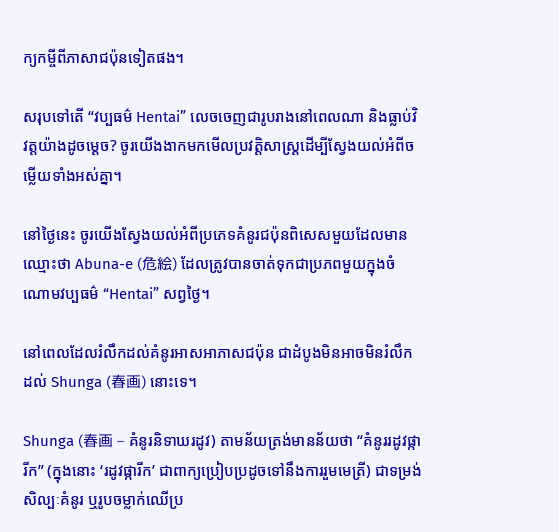ក្យកម្ចីពីភាសាជប៉ុនទៀតផង។

សរុបទៅតើ “វប្បធម៌ Hentai” លេចចេញជារូបរាងនៅពេលណា និងធ្លាប់វិវត្តយ៉ាងដូចម្តេច? ចូរយើងងាកមកមើលប្រវត្តិសាស្ត្រដើម្បីស្វែងយល់អំពីចម្លើយទាំងអស់គ្នា។

នៅថ្ងៃនេះ ចូរយើងស្វែងយល់អំពីប្រភេទគំនូរជប៉ុនពិសេសមួយដែលមានឈ្មោះថា Abuna-e (危絵) ដែលត្រូវបានចាត់ទុកជាប្រភពមួយក្នុងចំណោមវប្បធម៌ “Hentai” សព្វថ្ងៃ។

នៅពេលដែលរំលឹកដល់គំនូរអាសអាភាសជប៉ុន ជាដំបូងមិនអាចមិនរំលឹកដល់ Shunga (春画) នោះទេ។

Shunga (春画 – គំនូរនិទាឃរដូវ) តាមន័យត្រង់មានន័យថា “គំនូររដូវផ្ការីក” (ក្នុងនោះ ‘រដូវផ្ការីក’ ជាពាក្យប្រៀបប្រដូចទៅនឹងការរួមមេត្រី) ជាទម្រង់សិល្បៈគំនូរ ឬរូបចម្លាក់ឈើប្រ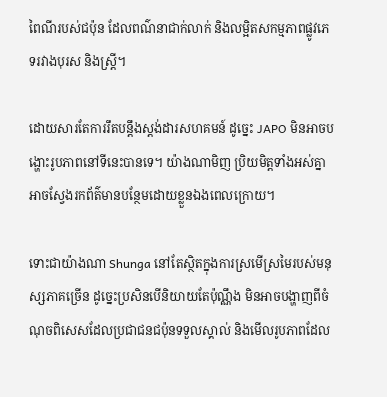ពៃណីរបស់ជប៉ុន ដែលពណ៌នាជាក់លាក់ និងលម្អិតសកម្មភាពផ្លូវភេទរវាងបុរស និងស្ត្រី។

ដោយសារតែការរឹតបន្តឹងស្តង់ដារសហគមន៍ ដូច្នេះ JAPO មិនអាចបង្ហោះរូបភាពនៅទីនេះបានទេ។ យ៉ាងណាមិញ ប្រិយមិត្តទាំងអស់គ្នាអាចស្វែងរកព័ត៌មានបន្ថែមដោយខ្លួនឯងពេលក្រោយ។

ទោះជាយ៉ាងណា Shunga នៅតែស្ថិតក្នុងការស្រមើស្រមៃរបស់មនុស្សភាគច្រើន ដូច្នេះប្រសិនបើនិយាយតែប៉ុណ្ណឹង មិនអាចបង្ហាញពីចំណុចពិសេសដែលប្រជាជនជប៉ុនទទួលស្គាល់ និងមើលរូបភាពដែល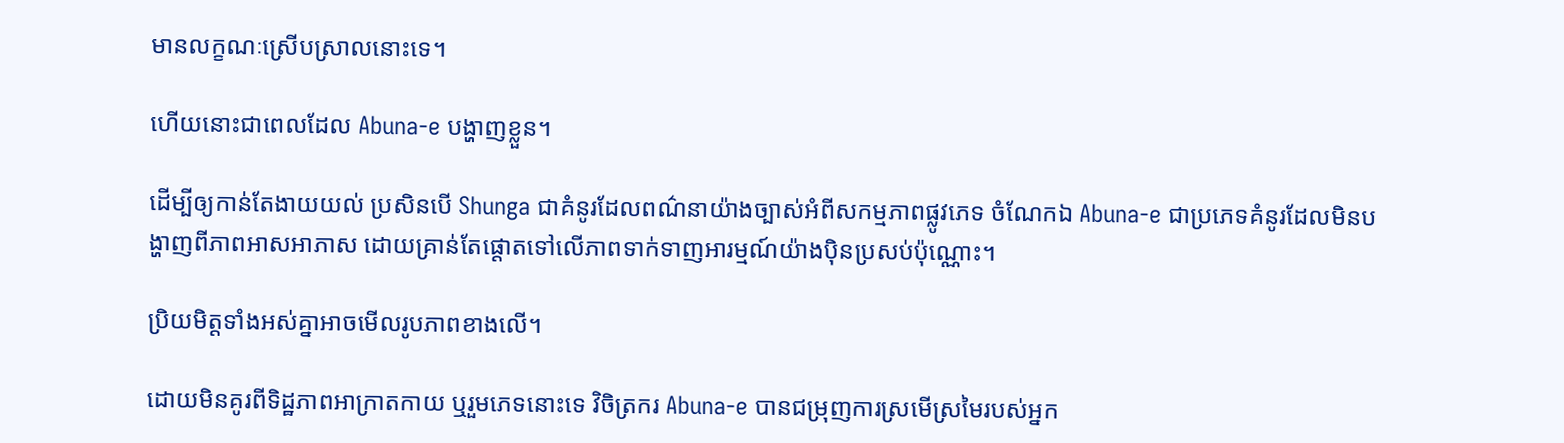មានលក្ខណៈស្រើបស្រាលនោះទេ។

ហើយនោះជាពេលដែល Abuna-e បង្ហាញខ្លួន។

ដើម្បីឲ្យកាន់តែងាយយល់ ប្រសិនបើ Shunga ជាគំនូរដែលពណ៌នាយ៉ាងច្បាស់អំពីសកម្មភាពផ្លូវភេទ ចំណែកឯ Abuna-e ជាប្រភេទគំនូរដែលមិនបង្ហាញពីភាពអាសអាភាស ដោយគ្រាន់តែផ្តោតទៅលើភាពទាក់ទាញអារម្មណ៍យ៉ាងប៉ិនប្រសប់ប៉ុណ្ណោះ។

ប្រិយមិត្តទាំងអស់គ្នាអាចមើលរូបភាពខាងលើ។

ដោយមិនគូរពីទិដ្ឋភាពអាក្រាតកាយ ឬរួមភេទនោះទេ វិចិត្រករ Abuna-e បានជម្រុញការស្រមើស្រមៃរបស់អ្នក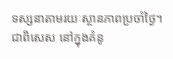ទស្សនាតាមរយៈស្ថានភាពប្រចាំថ្ងៃ។ ជាពិសេស នៅក្នុងគំនូ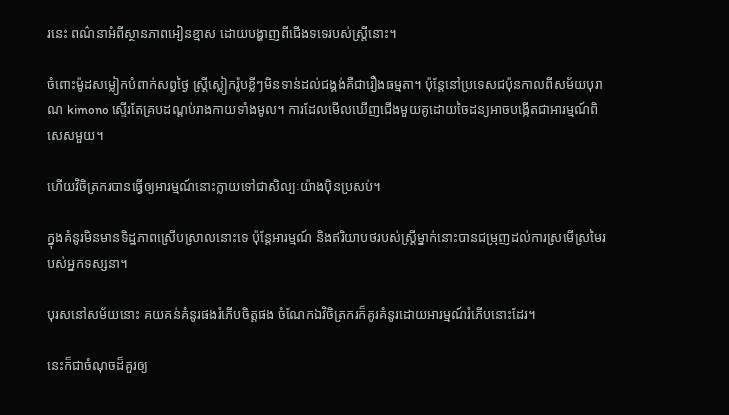រនេះ ពណ៌នាអំពីស្ថានភាពអៀនខ្មាស ដោយបង្ហាញពីជើងទទេរបស់ស្ត្រីនោះ។

ចំពោះម៉ូដសម្លៀកបំពាក់សព្វថ្ងៃ ស្ត្រីស្លៀករ៉ូបខ្លីៗមិនទាន់ដល់ជង្គង់គឺជារឿងធម្មតា។ ប៉ុន្តែនៅប្រទេសជប៉ុនកាលពីសម័យបុរាណ kimono ស្ទើរតែគ្របដណ្តប់រាងកាយទាំងមូល។ ការដែលមើលឃើញជើងមួយគូដោយចៃដន្យអាចបង្កើតជាអារម្មណ៍ពិសេសមួយ។

ហើយវិចិត្រករបានធ្វើឲ្យអារម្មណ៍នោះក្លាយទៅជាសិល្បៈយ៉ាងប៉ិនប្រសប់។

ក្នុងគំនូរមិនមានទិដ្ឋភាពស្រើបស្រាលនោះទេ ប៉ុន្តែអារម្មណ៍ និងឥរិយាបថរបស់ស្រ្តីម្នាក់នោះបានជម្រុញដល់ការស្រមើស្រមៃរបស់អ្នកទស្សនា។

បុរសនៅសម័យនោះ គយគន់គំនូរផងរំភើបចិត្តផង ចំណែកឯវិចិត្រករក៏គូរគំនូរដោយអារម្មណ៍រំភើបនោះដែរ។

នេះក៏ជាចំណុចដ៏គួរឲ្យ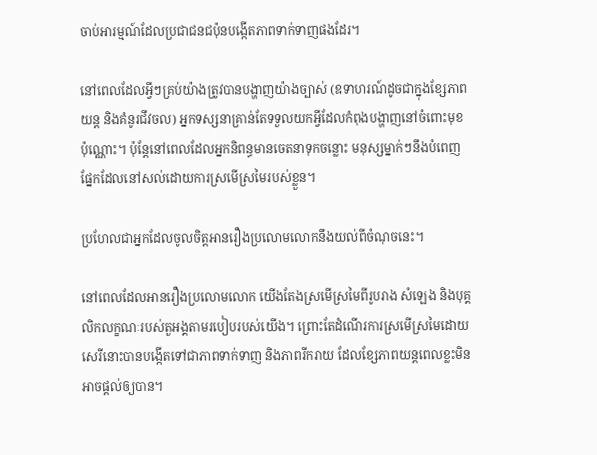ចាប់អារម្មណ៍ដែលប្រជាជនជប៉ុនបង្កើតភាពទាក់ទាញផងដែរ។

នៅពេលដែលអ្វីៗគ្រប់យ៉ាងត្រូវបានបង្ហាញយ៉ាងច្បាស់ (ឧទាហរណ៍ដូចជាក្នុងខ្សែភាពយន្ត និងគំនូរជីវចល) អ្នកទស្សនាគ្រាន់តែទទួលយកអ្វីដែលកំពុងបង្ហាញនៅចំពោះមុខប៉ុណ្ណោះ។ ប៉ុន្តែនៅពេលដែលអ្នកនិពន្ធមានចេតនាទុកចន្លោះ មនុស្សម្នាក់ៗនឹងបំពេញផ្នែកដែលនៅសល់ដោយការស្រមើស្រមៃរបស់ខ្លួន។

ប្រហែលជាអ្នកដែលចូលចិត្តអានរឿងប្រលោមលោកនឹងយល់ពីចំណុចនេះ។

នៅពេលដែលអានរឿងប្រលោមលោក យើងតែងស្រមើស្រមៃពីរូបរាង សំឡេង និងបុគ្គលិកលក្ខណៈរបស់តួអង្គតាមរបៀបរបស់យើង។ ព្រោះតែដំណើរការស្រមើស្រមៃដោយសេរីនោះបានបង្កើតទៅជាភាពទាក់ទាញ និងភាពរីករាយ ដែលខ្សែភាពយន្តពេលខ្លះមិនអាចផ្តល់ឲ្យបាន។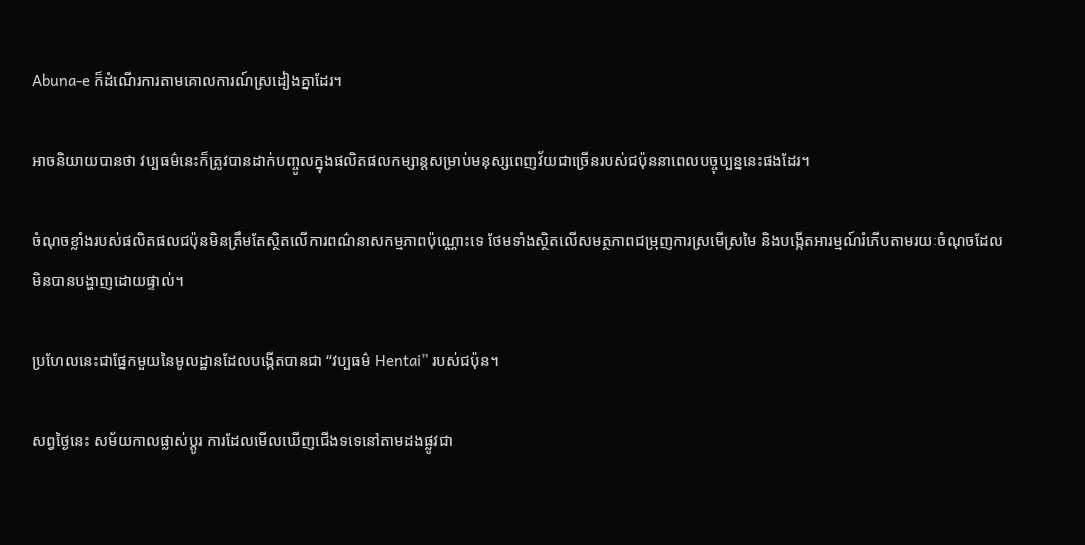Abuna-e ក៏ដំណើរការតាមគោលការណ៍ស្រដៀងគ្នាដែរ។

អាចនិយាយបានថា វប្បធម៌នេះក៏ត្រូវបានដាក់បញ្ចូលក្នុងផលិតផលកម្សាន្តសម្រាប់មនុស្សពេញវ័យជាច្រើនរបស់ជប៉ុននាពេលបច្ចុប្បន្ននេះផងដែរ។

ចំណុចខ្លាំងរបស់ផលិតផលជប៉ុនមិនត្រឹមតែស្ថិតលើការពណ៌នាសកម្មភាពប៉ុណ្ណោះទេ ថែមទាំងស្ថិតលើសមត្ថភាពជម្រុញការស្រមើស្រមៃ និងបង្កើតអារម្មណ៍រំភើបតាមរយៈចំណុចដែលមិនបានបង្ហាញដោយផ្ទាល់។

ប្រហែលនេះជាផ្នែកមួយនៃមូលដ្ឋានដែលបង្កើតបានជា “វប្បធម៌ Hentai” របស់ជប៉ុន។

សព្វថ្ងៃនេះ សម័យកាលផ្លាស់ប្តូរ ការដែលមើលឃើញជើងទទេនៅតាមដងផ្លូវជា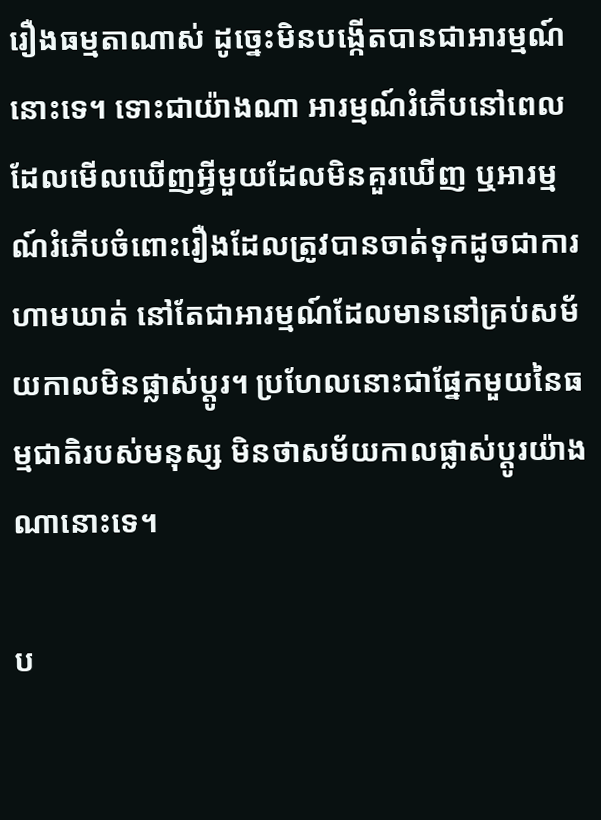រឿងធម្មតាណាស់ ដូច្នេះមិនបង្កើតបានជាអារម្មណ៍នោះទេ។ ទោះជាយ៉ាងណា អារម្មណ៍រំភើបនៅពេលដែលមើលឃើញអ្វីមួយដែលមិនគួរឃើញ ឬអារម្មណ៍រំភើបចំពោះរឿងដែលត្រូវបានចាត់ទុកដូចជាការហាមឃាត់ នៅតែជាអារម្មណ៍ដែលមាននៅគ្រប់សម័យកាលមិនផ្លាស់ប្តូរ។ ប្រហែលនោះជាផ្នែកមួយនៃធម្មជាតិរបស់មនុស្ស មិនថាសម័យកាលផ្លាស់ប្តូរយ៉ាងណានោះទេ។

ប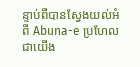ន្ទាប់ពីបានស្វែងយល់អំពី Abuna-e ប្រហែលជាយើង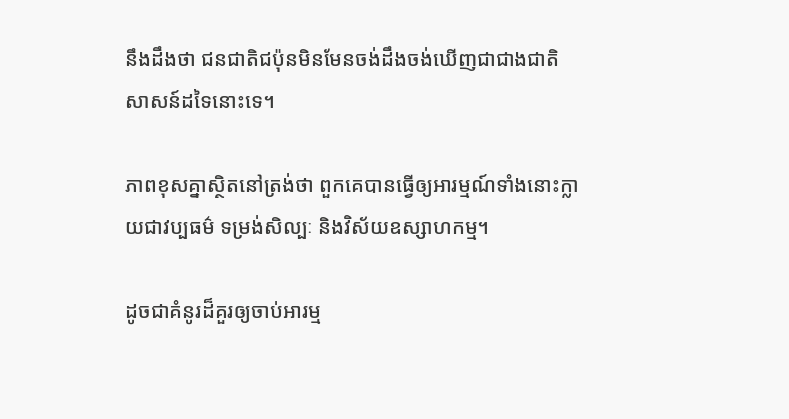នឹងដឹងថា ជនជាតិជប៉ុនមិនមែនចង់ដឹងចង់ឃើញជាជាងជាតិសាសន៍ដទៃនោះទេ។

ភាពខុសគ្នាស្ថិតនៅត្រង់ថា ពួកគេបានធ្វើឲ្យអារម្មណ៍ទាំងនោះក្លាយជាវប្បធម៌ ទម្រង់សិល្បៈ និងវិស័យឧស្សាហកម្ម។

ដូចជាគំនូរដ៏គួរឲ្យចាប់អារម្ម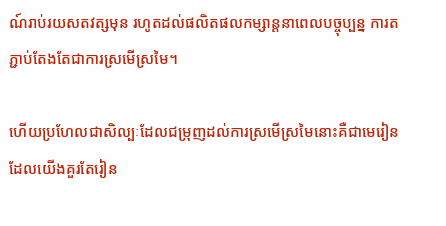ណ៍រាប់រយសតវត្សមុន រហូតដល់ផលិតផលកម្សាន្តនាពេលបច្ចុប្បន្ន ការតភ្ជាប់តែងតែជាការស្រមើស្រមៃ។

ហើយប្រហែលជាសិល្បៈដែលជម្រុញដល់ការស្រមើស្រមៃនោះគឺជាមេរៀនដែលយើងគួរតែរៀន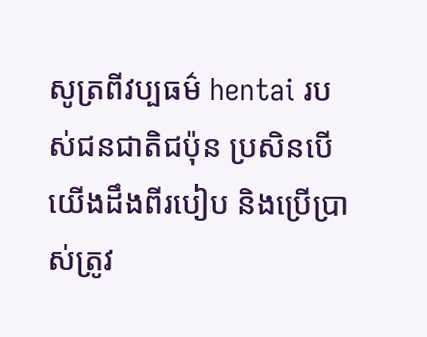សូត្រពីវប្បធម៌ hentai របស់ជនជាតិជប៉ុន ប្រសិនបើយើងដឹងពីរបៀប និងប្រើប្រាស់ត្រូវ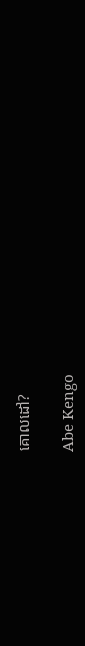គោលដៅ?

Abe Kengo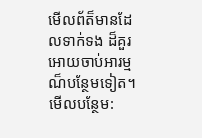មើលព័ត៏មានដែលទាក់ទង ដ៏គួរអោយចាប់អារម្មណ៏បន្ថែមទៀត។
មើលបន្ថែម: